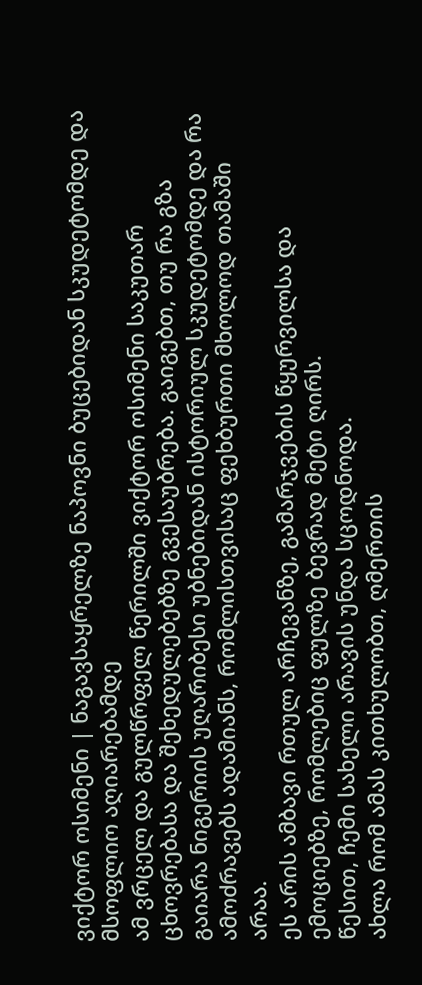ვიქტორ ოსიმენი | ნაგავსაყრელზე ნაპოვნი ბუცებიდან სკუდეტომდე და მსოფლიო აღიარებამდე
ამ ვრცელ და გულწრფელ წერილში ვიქტორ ოსიმენი საკუთარ ცხოვრებასა და შეხედულებებზე გვესაუბრება. გაიგებთ, თუ რა გზა გაიარა ნიგერიის უღარიბესი უბნებიდან ისტორიულ სკუდეტომდე და რა ამოძრავებს ადამიანს, რომლისთვისაც ფეხბურთი მხოლოდ თამაში არაა.
ეს არის ამბავი რთულ არჩევანზე, გამარჯვების წყურვილსა და ემოციებზე, რომლებიც ფულზე ბევრად მეტი ღირს.
წესით, ჩემი სახელი არავის უნდა სცოდნოდა.
ახლა რომ ამას კითხულობთ, ღმერთის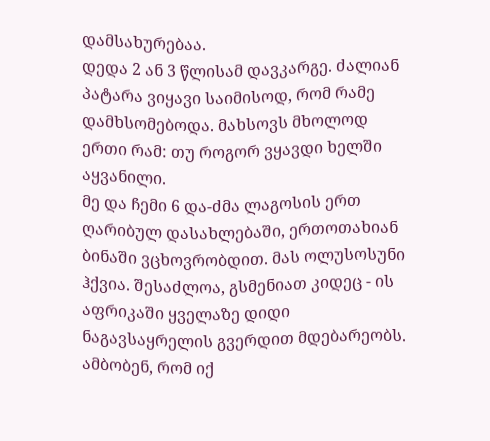დამსახურებაა.
დედა 2 ან 3 წლისამ დავკარგე. ძალიან პატარა ვიყავი საიმისოდ, რომ რამე დამხსომებოდა. მახსოვს მხოლოდ ერთი რამ: თუ როგორ ვყავდი ხელში აყვანილი.
მე და ჩემი 6 და-ძმა ლაგოსის ერთ ღარიბულ დასახლებაში, ერთოთახიან ბინაში ვცხოვრობდით. მას ოლუსოსუნი ჰქვია. შესაძლოა, გსმენიათ კიდეც - ის აფრიკაში ყველაზე დიდი ნაგავსაყრელის გვერდით მდებარეობს. ამბობენ, რომ იქ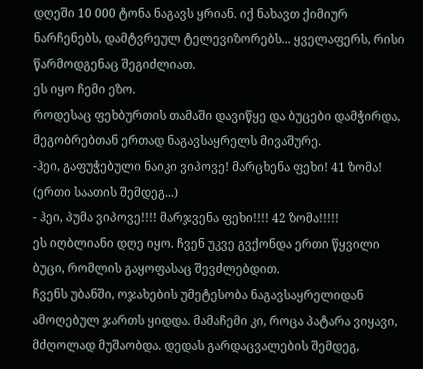დღეში 10 000 ტონა ნაგავს ყრიან. იქ ნახავთ ქიმიურ ნარჩენებს, დამტვრეულ ტელევიზორებს... ყველაფერს, რისი წარმოდგენაც შეგიძლიათ.
ეს იყო ჩემი ეზო.
როდესაც ფეხბურთის თამაში დავიწყე და ბუცები დამჭირდა, მეგობრებთან ერთად ნაგავსაყრელს მივაშურე.
-ჰეი, გაფუჭებული ნაიკი ვიპოვე! მარცხენა ფეხი! 41 ზომა!
(ერთი საათის შემდეგ...)
- ჰეი, პუმა ვიპოვე!!!! მარჯვენა ფეხი!!!! 42 ზომა!!!!!
ეს იღბლიანი დღე იყო. ჩვენ უკვე გვქონდა ერთი წყვილი ბუცი, რომლის გაყოფასაც შევძლებდით.
ჩვენს უბანში, ოჯახების უმეტესობა ნაგავსაყრელიდან ამოღებულ ჯართს ყიდდა. მამაჩემი კი, როცა პატარა ვიყავი, მძღოლად მუშაობდა. დედას გარდაცვალების შემდეგ,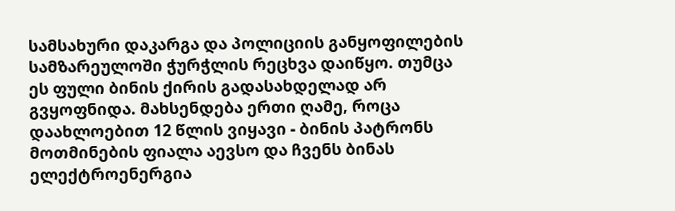სამსახური დაკარგა და პოლიციის განყოფილების სამზარეულოში ჭურჭლის რეცხვა დაიწყო. თუმცა ეს ფული ბინის ქირის გადასახდელად არ გვყოფნიდა. მახსენდება ერთი ღამე, როცა დაახლოებით 12 წლის ვიყავი - ბინის პატრონს მოთმინების ფიალა აევსო და ჩვენს ბინას ელექტროენერგია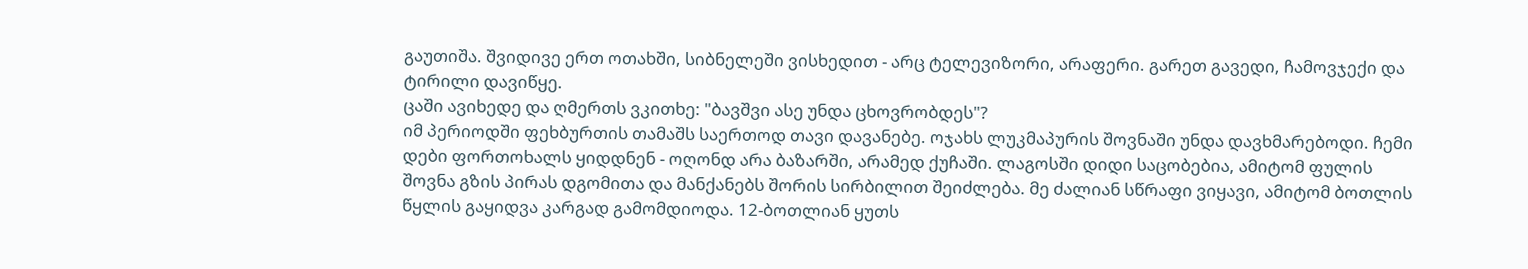გაუთიშა. შვიდივე ერთ ოთახში, სიბნელეში ვისხედით - არც ტელევიზორი, არაფერი. გარეთ გავედი, ჩამოვჯექი და ტირილი დავიწყე.
ცაში ავიხედე და ღმერთს ვკითხე: "ბავშვი ასე უნდა ცხოვრობდეს"?
იმ პერიოდში ფეხბურთის თამაშს საერთოდ თავი დავანებე. ოჯახს ლუკმაპურის შოვნაში უნდა დავხმარებოდი. ჩემი დები ფორთოხალს ყიდდნენ - ოღონდ არა ბაზარში, არამედ ქუჩაში. ლაგოსში დიდი საცობებია, ამიტომ ფულის შოვნა გზის პირას დგომითა და მანქანებს შორის სირბილით შეიძლება. მე ძალიან სწრაფი ვიყავი, ამიტომ ბოთლის წყლის გაყიდვა კარგად გამომდიოდა. 12-ბოთლიან ყუთს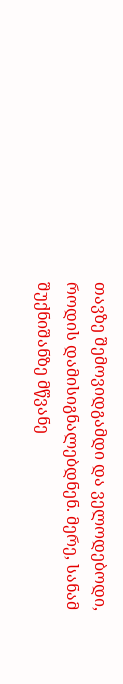თავზე შემოვიდგამდი და ველოდებოდი, როდის დამისიგნალებდნენ. მერე, სანამ შუქნიშანზე მწვანე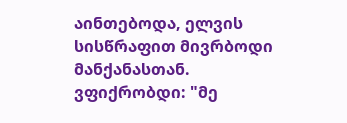აინთებოდა, ელვის სისწრაფით მივრბოდი მანქანასთან.
ვფიქრობდი: "მე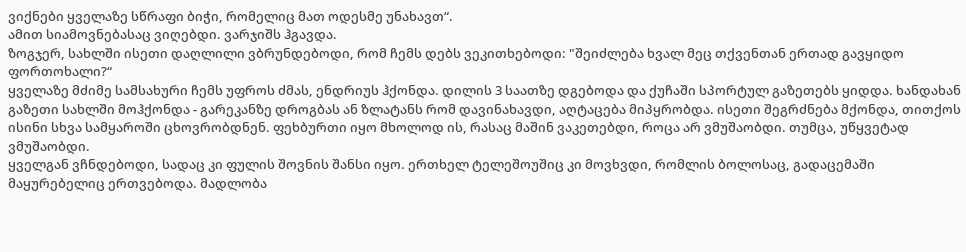ვიქნები ყველაზე სწრაფი ბიჭი, რომელიც მათ ოდესმე უნახავთ“.
ამით სიამოვნებასაც ვიღებდი. ვარჯიშს ჰგავდა.
ზოგჯერ, სახლში ისეთი დაღლილი ვბრუნდებოდი, რომ ჩემს დებს ვეკითხებოდი: "შეიძლება ხვალ მეც თქვენთან ერთად გავყიდო ფორთოხალი?“
ყველაზე მძიმე სამსახური ჩემს უფროს ძმას, ენდრიუს ჰქონდა. დილის 3 საათზე დგებოდა და ქუჩაში სპორტულ გაზეთებს ყიდდა. ხანდახან გაზეთი სახლში მოჰქონდა - გარეკანზე დროგბას ან ზლატანს რომ დავინახავდი, აღტაცება მიპყრობდა. ისეთი შეგრძნება მქონდა, თითქოს ისინი სხვა სამყაროში ცხოვრობდნენ. ფეხბურთი იყო მხოლოდ ის, რასაც მაშინ ვაკეთებდი, როცა არ ვმუშაობდი. თუმცა, უწყვეტად ვმუშაობდი.
ყველგან ვჩნდებოდი, სადაც კი ფულის შოვნის შანსი იყო. ერთხელ ტელეშოუშიც კი მოვხვდი, რომლის ბოლოსაც, გადაცემაში მაყურებელიც ერთვებოდა. მადლობა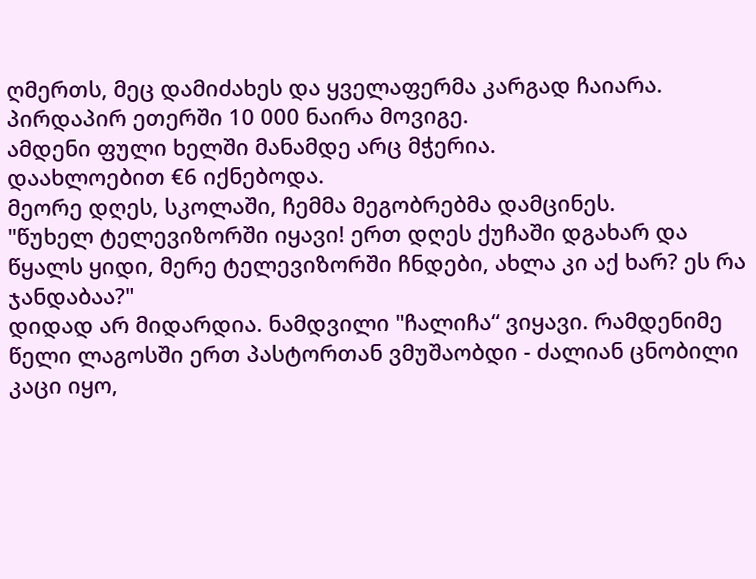ღმერთს, მეც დამიძახეს და ყველაფერმა კარგად ჩაიარა. პირდაპირ ეთერში 10 000 ნაირა მოვიგე.
ამდენი ფული ხელში მანამდე არც მჭერია.
დაახლოებით €6 იქნებოდა.
მეორე დღეს, სკოლაში, ჩემმა მეგობრებმა დამცინეს.
"წუხელ ტელევიზორში იყავი! ერთ დღეს ქუჩაში დგახარ და წყალს ყიდი, მერე ტელევიზორში ჩნდები, ახლა კი აქ ხარ? ეს რა ჯანდაბაა?"
დიდად არ მიდარდია. ნამდვილი "ჩალიჩა“ ვიყავი. რამდენიმე წელი ლაგოსში ერთ პასტორთან ვმუშაობდი - ძალიან ცნობილი კაცი იყო,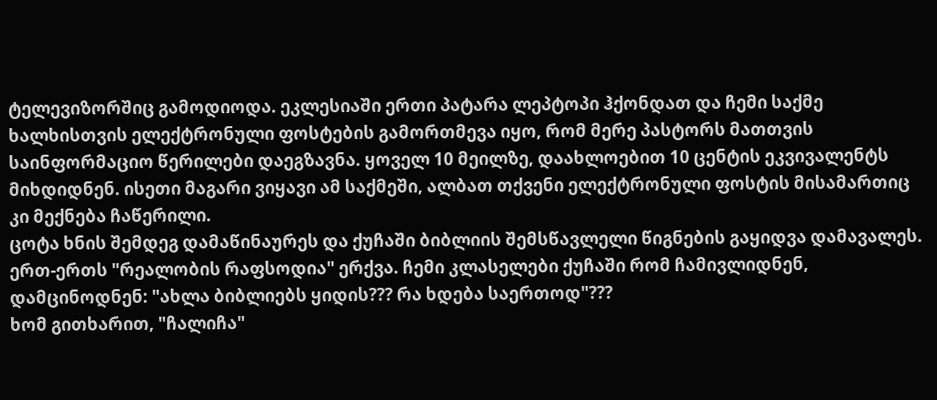ტელევიზორშიც გამოდიოდა. ეკლესიაში ერთი პატარა ლეპტოპი ჰქონდათ და ჩემი საქმე ხალხისთვის ელექტრონული ფოსტების გამორთმევა იყო, რომ მერე პასტორს მათთვის საინფორმაციო წერილები დაეგზავნა. ყოველ 10 მეილზე, დაახლოებით 10 ცენტის ეკვივალენტს მიხდიდნენ. ისეთი მაგარი ვიყავი ამ საქმეში, ალბათ თქვენი ელექტრონული ფოსტის მისამართიც კი მექნება ჩაწერილი.
ცოტა ხნის შემდეგ დამაწინაურეს და ქუჩაში ბიბლიის შემსწავლელი წიგნების გაყიდვა დამავალეს. ერთ-ერთს "რეალობის რაფსოდია" ერქვა. ჩემი კლასელები ქუჩაში რომ ჩამივლიდნენ, დამცინოდნენ: "ახლა ბიბლიებს ყიდის??? რა ხდება საერთოდ"???
ხომ გითხარით, "ჩალიჩა"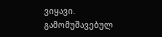ვიყავი.
გამომუშავებულ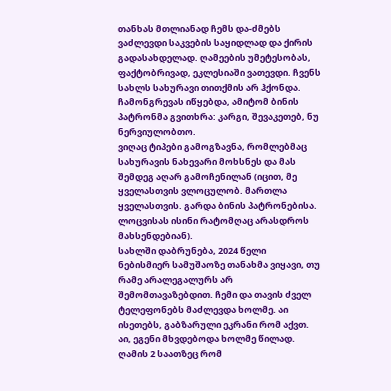თანხას მთლიანად ჩემს და-ძმებს ვაძლევდი საკვების საყიდლად და ქირის გადასახდელად. ღამეების უმეტესობას, ფაქტობრივად, ეკლესიაში ვათევდი. ჩვენს სახლს სახურავი თითქმის არ ჰქონდა. ჩამონგრევას იწყებდა, ამიტომ ბინის პატრონმა გვითხრა: კარგი, შევაკეთებ, ნუ ნერვიულობთო.
ვიღაც ტიპები გამოგზავნა, რომლებმაც სახურავის ნახევარი მოხსნეს და მას შემდეგ აღარ გამოჩენილან (იცით, მე ყველასთვის ვლოცულობ. მართლა ყველასთვის. გარდა ბინის პატრონებისა. ლოცვისას ისინი რატომღაც არასდროს მახსენდებიან).
სახლში დაბრუნება, 2024 წელი
ნებისმიერ სამუშაოზე თანახმა ვიყავი, თუ რამე არალეგალურს არ შემომთავაზებდით. ჩემი და თავის ძველ ტელეფონებს მაძლევდა ხოლმე. აი ისეთებს, გაბზარული ეკრანი რომ აქვთ. აი, ეგენი მხვდებოდა ხოლმე წილად. ღამის 2 საათზეც რომ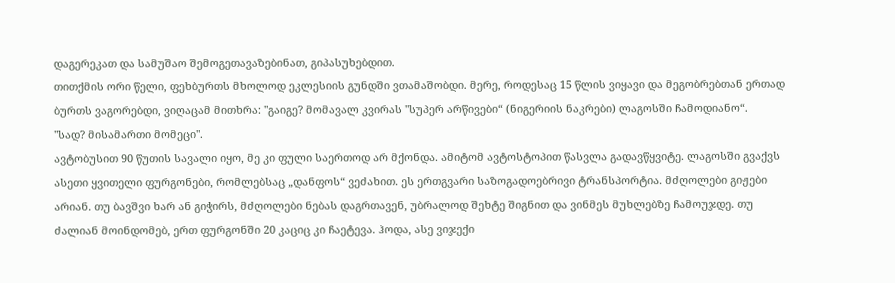დაგერეკათ და სამუშაო შემოგეთავაზებინათ, გიპასუხებდით.
თითქმის ორი წელი, ფეხბურთს მხოლოდ ეკლესიის გუნდში ვთამაშობდი. მერე, როდესაც 15 წლის ვიყავი და მეგობრებთან ერთად ბურთს ვაგორებდი, ვიღაცამ მითხრა: "გაიგე? მომავალ კვირას "სუპერ არწივები“ (ნიგერიის ნაკრები) ლაგოსში ჩამოდიანო“.
"სად? მისამართი მომეცი".
ავტობუსით 90 წუთის სავალი იყო, მე კი ფული საერთოდ არ მქონდა. ამიტომ ავტოსტოპით წასვლა გადავწყვიტე. ლაგოსში გვაქვს ასეთი ყვითელი ფურგონები, რომლებსაც „დანფოს“ ვეძახით. ეს ერთგვარი საზოგადოებრივი ტრანსპორტია. მძღოლები გიჟები არიან. თუ ბავშვი ხარ ან გიჭირს, მძღოლები ნებას დაგრთავენ, უბრალოდ შეხტე შიგნით და ვინმეს მუხლებზე ჩამოუჯდე. თუ ძალიან მოინდომებ, ერთ ფურგონში 20 კაციც კი ჩაეტევა. ჰოდა, ასე ვიჯექი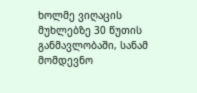ხოლმე ვიღაცის მუხლებზე 30 წუთის განმავლობაში, სანამ მომდევნო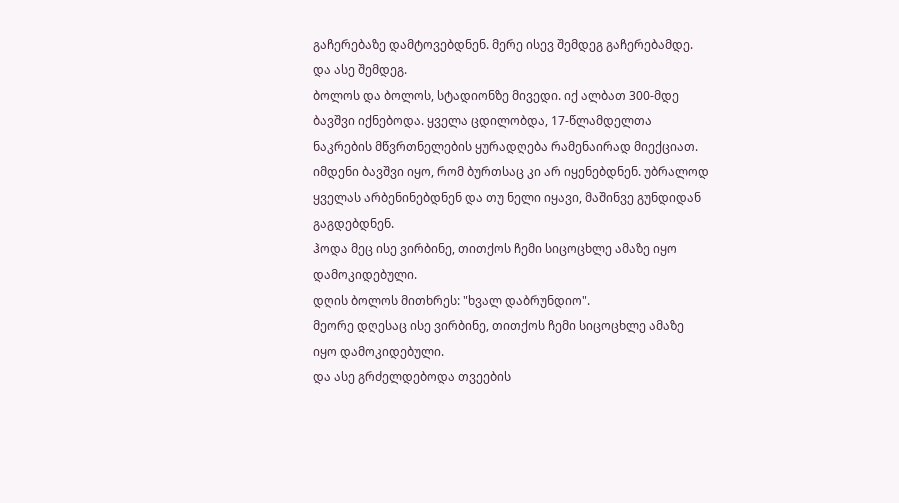გაჩერებაზე დამტოვებდნენ. მერე ისევ შემდეგ გაჩერებამდე. და ასე შემდეგ.
ბოლოს და ბოლოს, სტადიონზე მივედი. იქ ალბათ 300-მდე ბავშვი იქნებოდა. ყველა ცდილობდა, 17-წლამდელთა ნაკრების მწვრთნელების ყურადღება რამენაირად მიექციათ. იმდენი ბავშვი იყო, რომ ბურთსაც კი არ იყენებდნენ. უბრალოდ ყველას არბენინებდნენ და თუ ნელი იყავი, მაშინვე გუნდიდან გაგდებდნენ.
ჰოდა მეც ისე ვირბინე, თითქოს ჩემი სიცოცხლე ამაზე იყო დამოკიდებული.
დღის ბოლოს მითხრეს: "ხვალ დაბრუნდიო".
მეორე დღესაც ისე ვირბინე, თითქოს ჩემი სიცოცხლე ამაზე იყო დამოკიდებული.
და ასე გრძელდებოდა თვეების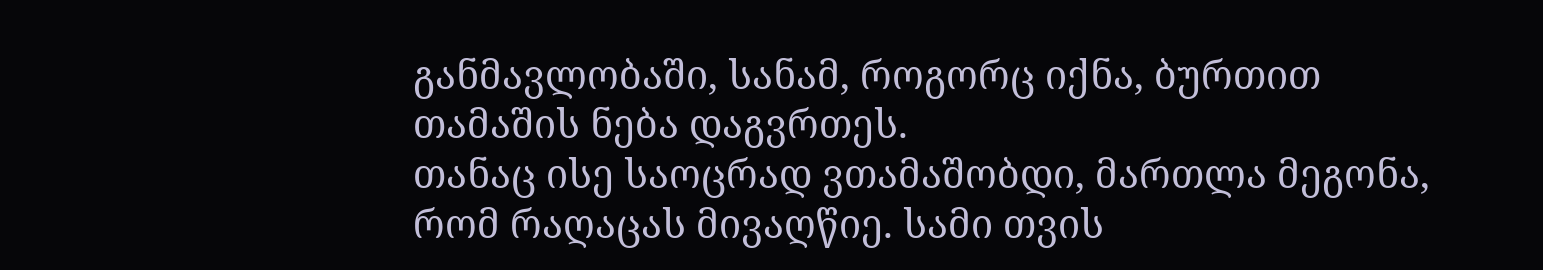განმავლობაში, სანამ, როგორც იქნა, ბურთით თამაშის ნება დაგვრთეს.
თანაც ისე საოცრად ვთამაშობდი, მართლა მეგონა, რომ რაღაცას მივაღწიე. სამი თვის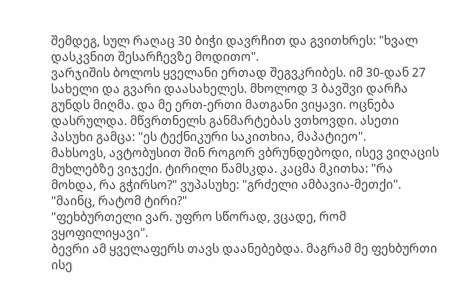შემდეგ, სულ რაღაც 30 ბიჭი დავრჩით და გვითხრეს: "ხვალ დასკვნით შესარჩევზე მოდითო".
ვარჯიშის ბოლოს ყველანი ერთად შეგვკრიბეს. იმ 30-დან 27 სახელი და გვარი დაასახელეს. მხოლოდ 3 ბავშვი დარჩა გუნდს მიღმა. და მე ერთ-ერთი მათგანი ვიყავი. ოცნება დასრულდა. მწვრთნელს განმარტებას ვთხოვდი. ასეთი პასუხი გამცა: "ეს ტექნიკური საკითხია, მაპატიეო".
მახსოვს, ავტობუსით შინ როგორ ვბრუნდებოდი, ისევ ვიღაცის მუხლებზე ვიჯექი. ტირილი წამსკდა. კაცმა მკითხა: "რა მოხდა, რა გჭირსო?" ვუპასუხე: "გრძელი ამბავია-მეთქი".
"მაინც, რატომ ტირი?"
"ფეხბურთელი ვარ. უფრო სწორად, ვცადე, რომ ვყოფილიყავი".
ბევრი ამ ყველაფერს თავს დაანებებდა. მაგრამ მე ფეხბურთი ისე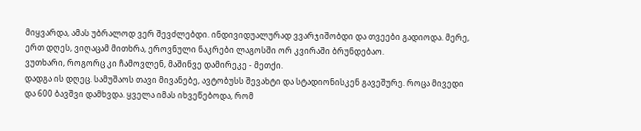მიყვარდა, ამას უბრალოდ ვერ შევძლებდი. ინდივიდუალურად ვვარჯიშობდი და თვეები გადიოდა. მერე, ერთ დღეს, ვიღაცამ მითხრა, ეროვნული ნაკრები ლაგოსში ორ კვირაში ბრუნდებაო.
ვუთხარი, როგორც კი ჩამოვლენ, მაშინვე დამირეკე - მეთქი.
დადგა ის დღეც. სამუშაოს თავი მივანებე, ავტობუსს შევახტი და სტადიონისკენ გავეშურე. როცა მივედი და 600 ბავშვი დამხვდა. ყველა იმას იხვეწებოდა, რომ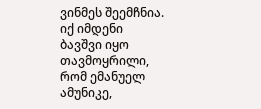ვინმეს შეემჩნია.
იქ იმდენი ბავშვი იყო თავმოყრილი, რომ ემანუელ ამუნიკე,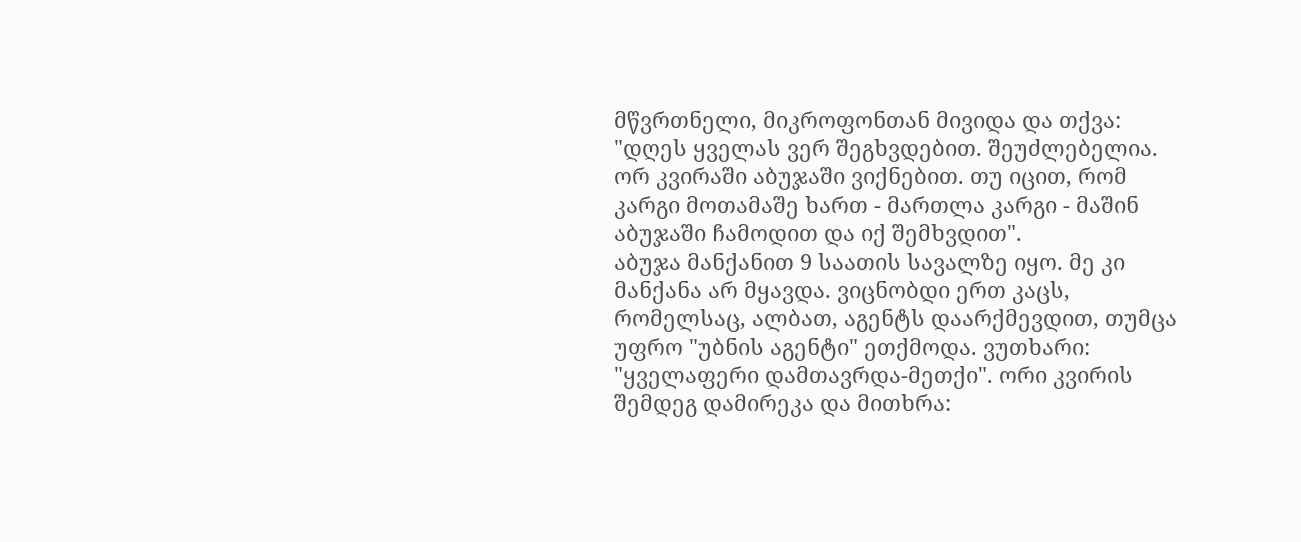მწვრთნელი, მიკროფონთან მივიდა და თქვა: "დღეს ყველას ვერ შეგხვდებით. შეუძლებელია. ორ კვირაში აბუჯაში ვიქნებით. თუ იცით, რომ კარგი მოთამაშე ხართ - მართლა კარგი - მაშინ აბუჯაში ჩამოდით და იქ შემხვდით".
აბუჯა მანქანით 9 საათის სავალზე იყო. მე კი მანქანა არ მყავდა. ვიცნობდი ერთ კაცს, რომელსაც, ალბათ, აგენტს დაარქმევდით, თუმცა უფრო "უბნის აგენტი" ეთქმოდა. ვუთხარი: "ყველაფერი დამთავრდა-მეთქი". ორი კვირის შემდეგ დამირეკა და მითხრა: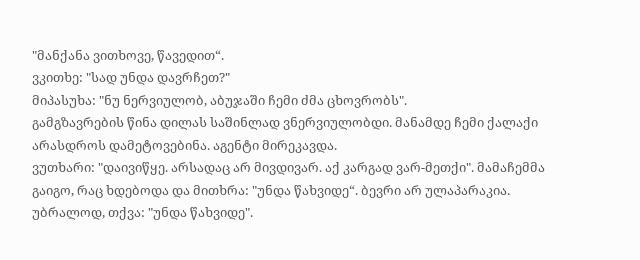"მანქანა ვითხოვე, წავედით“.
ვკითხე: "სად უნდა დავრჩეთ?"
მიპასუხა: "ნუ ნერვიულობ, აბუჯაში ჩემი ძმა ცხოვრობს".
გამგზავრების წინა დილას საშინლად ვნერვიულობდი. მანამდე ჩემი ქალაქი არასდროს დამეტოვებინა. აგენტი მირეკავდა.
ვუთხარი: "დაივიწყე. არსადაც არ მივდივარ. აქ კარგად ვარ-მეთქი". მამაჩემმა გაიგო, რაც ხდებოდა და მითხრა: "უნდა წახვიდე“. ბევრი არ ულაპარაკია. უბრალოდ, თქვა: "უნდა წახვიდე".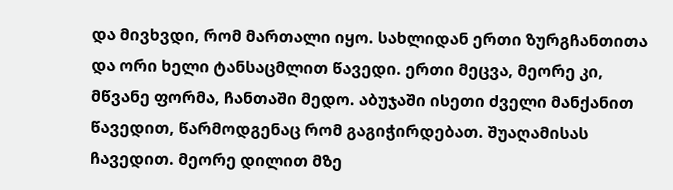და მივხვდი, რომ მართალი იყო. სახლიდან ერთი ზურგჩანთითა და ორი ხელი ტანსაცმლით წავედი. ერთი მეცვა, მეორე კი, მწვანე ფორმა, ჩანთაში მედო. აბუჯაში ისეთი ძველი მანქანით წავედით, წარმოდგენაც რომ გაგიჭირდებათ. შუაღამისას ჩავედით. მეორე დილით მზე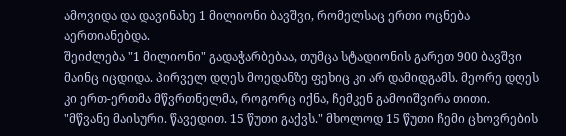ამოვიდა და დავინახე 1 მილიონი ბავშვი, რომელსაც ერთი ოცნება აერთიანებდა.
შეიძლება "1 მილიონი" გადაჭარბებაა, თუმცა სტადიონის გარეთ 900 ბავშვი მაინც იცდიდა. პირველ დღეს მოედანზე ფეხიც კი არ დამიდგამს. მეორე დღეს კი ერთ-ერთმა მწვრთნელმა, როგორც იქნა, ჩემკენ გამოიშვირა თითი.
"მწვანე მაისური. წავედით. 15 წუთი გაქვს." მხოლოდ 15 წუთი ჩემი ცხოვრების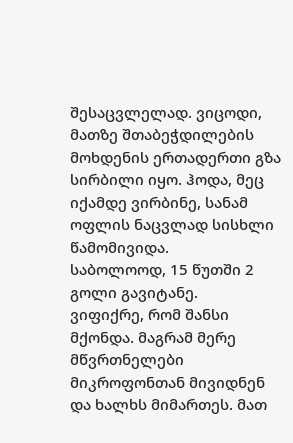შესაცვლელად. ვიცოდი, მათზე შთაბეჭდილების მოხდენის ერთადერთი გზა სირბილი იყო. ჰოდა, მეც იქამდე ვირბინე, სანამ ოფლის ნაცვლად სისხლი წამომივიდა.
საბოლოოდ, 15 წუთში 2 გოლი გავიტანე.
ვიფიქრე, რომ შანსი მქონდა. მაგრამ მერე მწვრთნელები მიკროფონთან მივიდნენ და ხალხს მიმართეს. მათ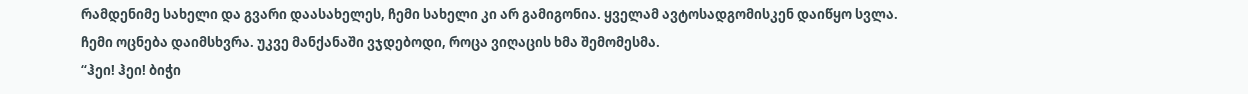რამდენიმე სახელი და გვარი დაასახელეს, ჩემი სახელი კი არ გამიგონია. ყველამ ავტოსადგომისკენ დაიწყო სვლა.
ჩემი ოცნება დაიმსხვრა. უკვე მანქანაში ვჯდებოდი, როცა ვიღაცის ხმა შემომესმა.
“ჰეი! ჰეი! ბიჭი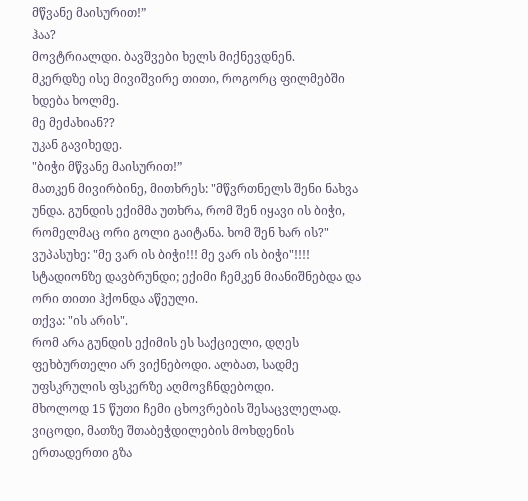მწვანე მაისურით!”
ჰაა?
მოვტრიალდი. ბავშვები ხელს მიქნევდნენ.
მკერდზე ისე მივიშვირე თითი, როგორც ფილმებში ხდება ხოლმე.
მე მეძახიან??
უკან გავიხედე.
"ბიჭი მწვანე მაისურით!”
მათკენ მივირბინე, მითხრეს: "მწვრთნელს შენი ნახვა უნდა. გუნდის ექიმმა უთხრა, რომ შენ იყავი ის ბიჭი, რომელმაც ორი გოლი გაიტანა. ხომ შენ ხარ ის?"
ვუპასუხე: "მე ვარ ის ბიჭი!!! მე ვარ ის ბიჭი"!!!!
სტადიონზე დავბრუნდი; ექიმი ჩემკენ მიანიშნებდა და ორი თითი ჰქონდა აწეული.
თქვა: "ის არის".
რომ არა გუნდის ექიმის ეს საქციელი, დღეს ფეხბურთელი არ ვიქნებოდი. ალბათ, სადმე უფსკრულის ფსკერზე აღმოვჩნდებოდი.
მხოლოდ 15 წუთი ჩემი ცხოვრების შესაცვლელად. ვიცოდი, მათზე შთაბეჭდილების მოხდენის ერთადერთი გზა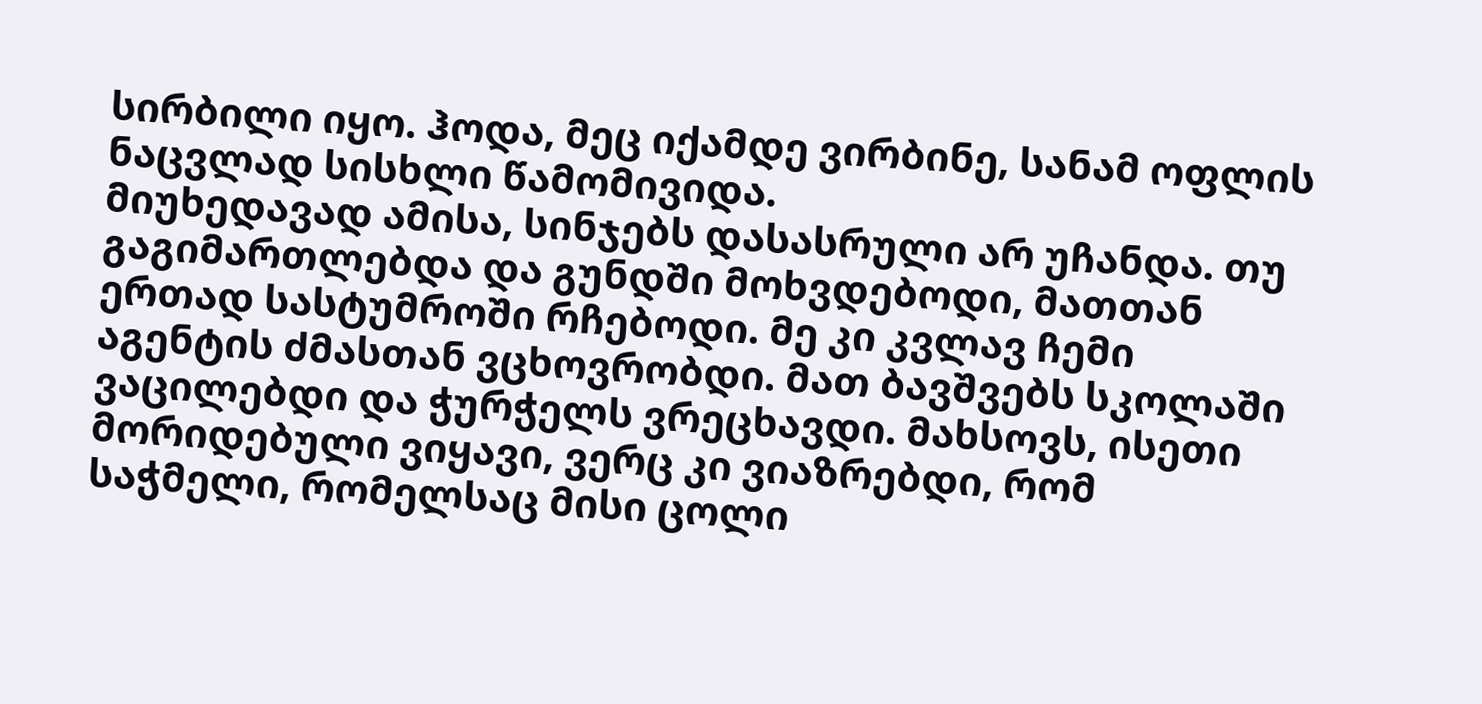სირბილი იყო. ჰოდა, მეც იქამდე ვირბინე, სანამ ოფლის ნაცვლად სისხლი წამომივიდა.
მიუხედავად ამისა, სინჯებს დასასრული არ უჩანდა. თუ გაგიმართლებდა და გუნდში მოხვდებოდი, მათთან ერთად სასტუმროში რჩებოდი. მე კი კვლავ ჩემი აგენტის ძმასთან ვცხოვრობდი. მათ ბავშვებს სკოლაში ვაცილებდი და ჭურჭელს ვრეცხავდი. მახსოვს, ისეთი მორიდებული ვიყავი, ვერც კი ვიაზრებდი, რომ საჭმელი, რომელსაც მისი ცოლი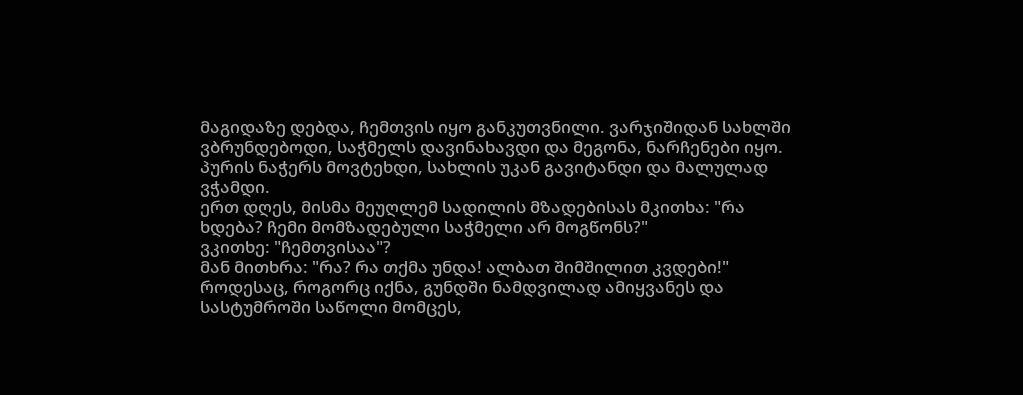მაგიდაზე დებდა, ჩემთვის იყო განკუთვნილი. ვარჯიშიდან სახლში ვბრუნდებოდი, საჭმელს დავინახავდი და მეგონა, ნარჩენები იყო. პურის ნაჭერს მოვტეხდი, სახლის უკან გავიტანდი და მალულად ვჭამდი.
ერთ დღეს, მისმა მეუღლემ სადილის მზადებისას მკითხა: "რა ხდება? ჩემი მომზადებული საჭმელი არ მოგწონს?"
ვკითხე: "ჩემთვისაა"?
მან მითხრა: "რა? რა თქმა უნდა! ალბათ შიმშილით კვდები!"
როდესაც, როგორც იქნა, გუნდში ნამდვილად ამიყვანეს და სასტუმროში საწოლი მომცეს,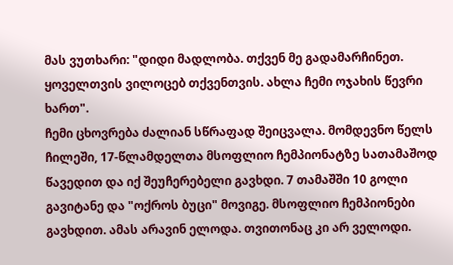მას ვუთხარი: "დიდი მადლობა. თქვენ მე გადამარჩინეთ. ყოველთვის ვილოცებ თქვენთვის. ახლა ჩემი ოჯახის წევრი ხართ".
ჩემი ცხოვრება ძალიან სწრაფად შეიცვალა. მომდევნო წელს ჩილეში, 17-წლამდელთა მსოფლიო ჩემპიონატზე სათამაშოდ წავედით და იქ შეუჩერებელი გავხდი. 7 თამაშში 10 გოლი გავიტანე და "ოქროს ბუცი" მოვიგე. მსოფლიო ჩემპიონები გავხდით. ამას არავინ ელოდა. თვითონაც კი არ ველოდი.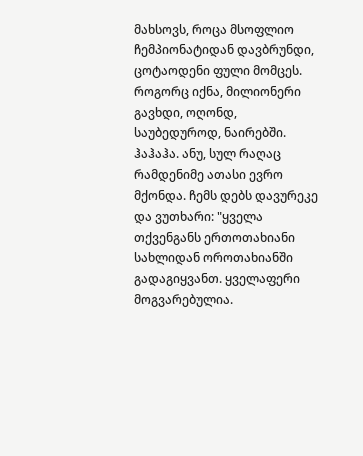მახსოვს, როცა მსოფლიო ჩემპიონატიდან დავბრუნდი, ცოტაოდენი ფული მომცეს. როგორც იქნა, მილიონერი გავხდი, ოღონდ, საუბედუროდ, ნაირებში. ჰაჰაჰა. ანუ, სულ რაღაც რამდენიმე ათასი ევრო მქონდა. ჩემს დებს დავურეკე და ვუთხარი: "ყველა თქვენგანს ერთოთახიანი სახლიდან ოროთახიანში გადაგიყვანთ. ყველაფერი მოგვარებულია.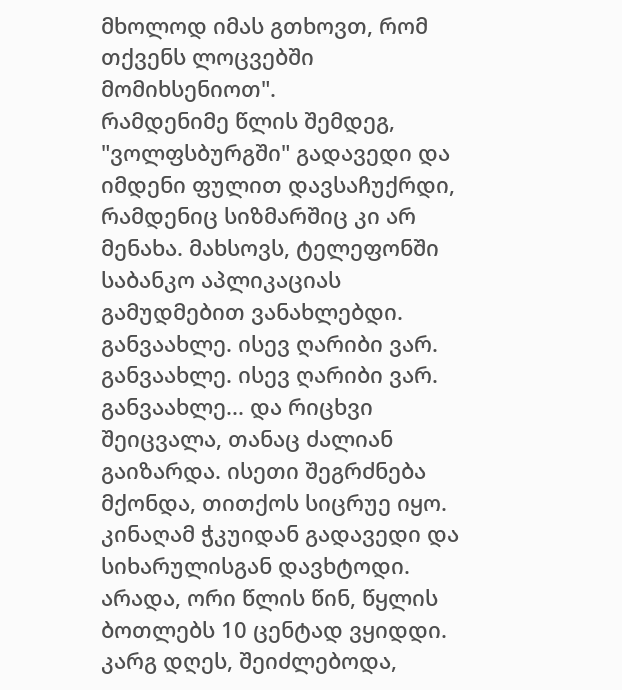მხოლოდ იმას გთხოვთ, რომ თქვენს ლოცვებში მომიხსენიოთ".
რამდენიმე წლის შემდეგ, "ვოლფსბურგში" გადავედი და იმდენი ფულით დავსაჩუქრდი, რამდენიც სიზმარშიც კი არ მენახა. მახსოვს, ტელეფონში საბანკო აპლიკაციას გამუდმებით ვანახლებდი. განვაახლე. ისევ ღარიბი ვარ. განვაახლე. ისევ ღარიბი ვარ. განვაახლე... და რიცხვი შეიცვალა, თანაც ძალიან გაიზარდა. ისეთი შეგრძნება მქონდა, თითქოს სიცრუე იყო. კინაღამ ჭკუიდან გადავედი და სიხარულისგან დავხტოდი.
არადა, ორი წლის წინ, წყლის ბოთლებს 10 ცენტად ვყიდდი.
კარგ დღეს, შეიძლებოდა,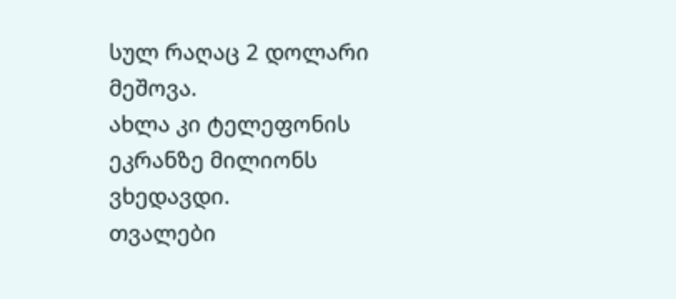სულ რაღაც 2 დოლარი მეშოვა.
ახლა კი ტელეფონის ეკრანზე მილიონს ვხედავდი.
თვალები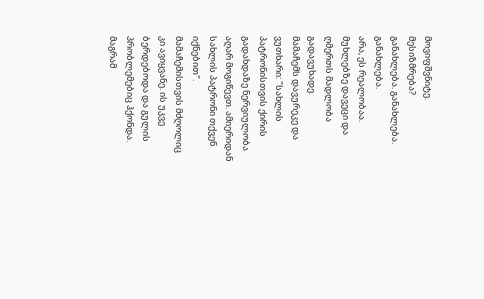მოვიფშვნიტე.
მესიზმრება?
განახლება. განახლება. განახლება.
არა, ეს რეალობაა.
მუხლებზე დავეცი და ღმერთს მადლობა გადავუხადე.
მამაჩემს დავურეკე და ვუთხარი: "სახლის პატრონისთვის ქირის გადახდაზე ნერვიულობა აღარ მოგიწევთ. ამიერიდან სახლის პატრონი თქვენ იქნებით".
მამაჩემისთვის მძღოლიც კი ავიყვანე. ის უკვე ბერდებოდა და გულის პრობლემებიც ჰქონდა. მაგრამ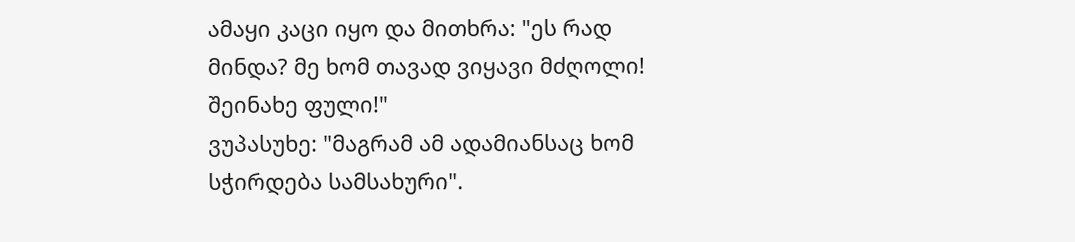ამაყი კაცი იყო და მითხრა: "ეს რად მინდა? მე ხომ თავად ვიყავი მძღოლი! შეინახე ფული!"
ვუპასუხე: "მაგრამ ამ ადამიანსაც ხომ სჭირდება სამსახური".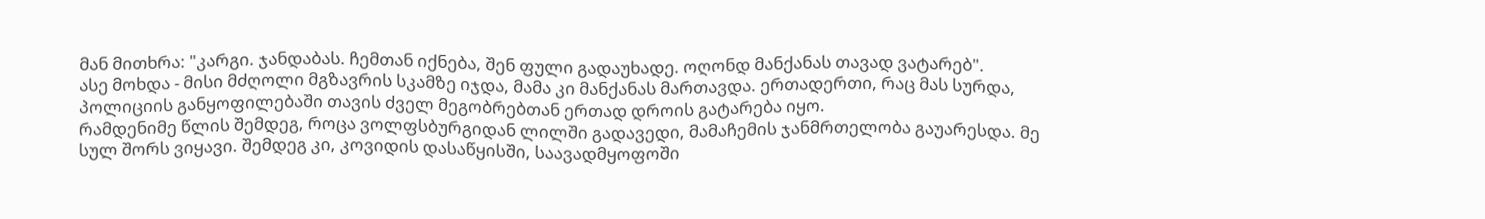მან მითხრა: "კარგი. ჯანდაბას. ჩემთან იქნება, შენ ფული გადაუხადე. ოღონდ მანქანას თავად ვატარებ".
ასე მოხდა - მისი მძღოლი მგზავრის სკამზე იჯდა, მამა კი მანქანას მართავდა. ერთადერთი, რაც მას სურდა, პოლიციის განყოფილებაში თავის ძველ მეგობრებთან ერთად დროის გატარება იყო.
რამდენიმე წლის შემდეგ, როცა ვოლფსბურგიდან ლილში გადავედი, მამაჩემის ჯანმრთელობა გაუარესდა. მე სულ შორს ვიყავი. შემდეგ კი, კოვიდის დასაწყისში, საავადმყოფოში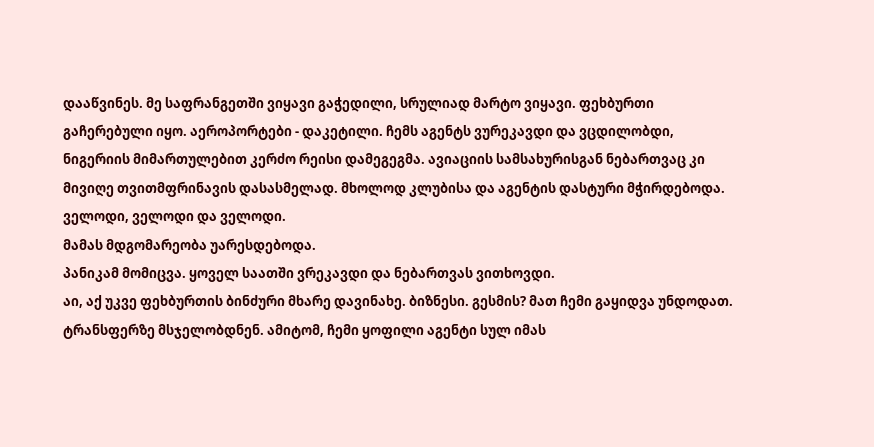დააწვინეს. მე საფრანგეთში ვიყავი გაჭედილი, სრულიად მარტო ვიყავი. ფეხბურთი გაჩერებული იყო. აეროპორტები - დაკეტილი. ჩემს აგენტს ვურეკავდი და ვცდილობდი, ნიგერიის მიმართულებით კერძო რეისი დამეგეგმა. ავიაციის სამსახურისგან ნებართვაც კი მივიღე თვითმფრინავის დასასმელად. მხოლოდ კლუბისა და აგენტის დასტური მჭირდებოდა.
ველოდი, ველოდი და ველოდი.
მამას მდგომარეობა უარესდებოდა.
პანიკამ მომიცვა. ყოველ საათში ვრეკავდი და ნებართვას ვითხოვდი.
აი, აქ უკვე ფეხბურთის ბინძური მხარე დავინახე. ბიზნესი. გესმის? მათ ჩემი გაყიდვა უნდოდათ. ტრანსფერზე მსჯელობდნენ. ამიტომ, ჩემი ყოფილი აგენტი სულ იმას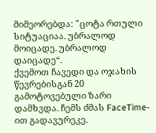მიმეორებდა: "ცოტა რთული სიტუაციაა. უბრალოდ მოიცადე. უბრალოდ დაიცადე“.
ქვემოთ ჩავედი და ოჯახის წევრებისგან 20 გამოტოვებული ზარი დამხვდა. ჩემს ძმას FaceTime-ით გადავურეკე.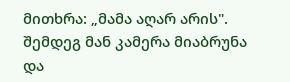მითხრა: „მამა აღარ არის".
შემდეგ მან კამერა მიაბრუნა და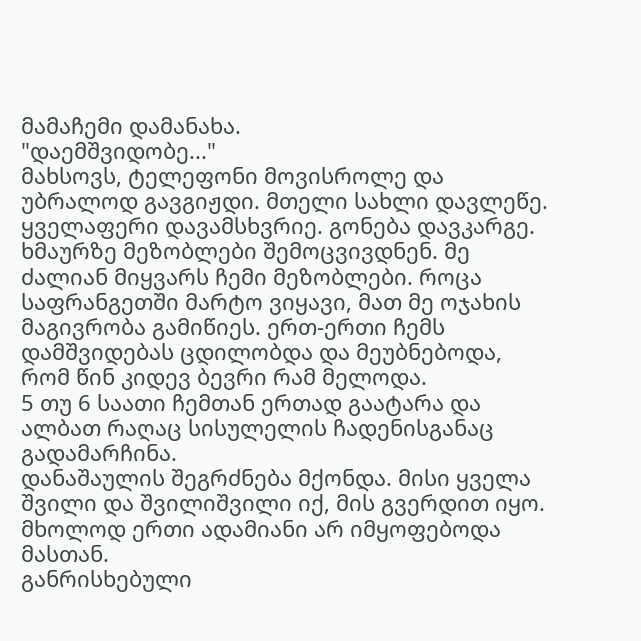მამაჩემი დამანახა.
"დაემშვიდობე..."
მახსოვს, ტელეფონი მოვისროლე და უბრალოდ გავგიჟდი. მთელი სახლი დავლეწე. ყველაფერი დავამსხვრიე. გონება დავკარგე. ხმაურზე მეზობლები შემოცვივდნენ. მე ძალიან მიყვარს ჩემი მეზობლები. როცა საფრანგეთში მარტო ვიყავი, მათ მე ოჯახის მაგივრობა გამიწიეს. ერთ-ერთი ჩემს დამშვიდებას ცდილობდა და მეუბნებოდა, რომ წინ კიდევ ბევრი რამ მელოდა.
5 თუ 6 საათი ჩემთან ერთად გაატარა და ალბათ რაღაც სისულელის ჩადენისგანაც გადამარჩინა.
დანაშაულის შეგრძნება მქონდა. მისი ყველა შვილი და შვილიშვილი იქ, მის გვერდით იყო.
მხოლოდ ერთი ადამიანი არ იმყოფებოდა მასთან.
განრისხებული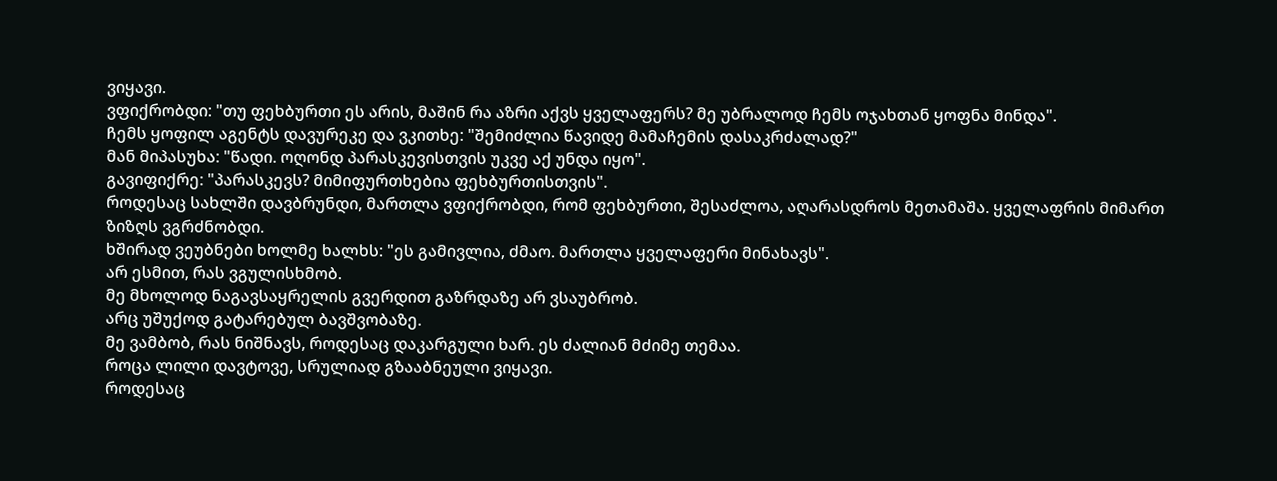ვიყავი.
ვფიქრობდი: "თუ ფეხბურთი ეს არის, მაშინ რა აზრი აქვს ყველაფერს? მე უბრალოდ ჩემს ოჯახთან ყოფნა მინდა".
ჩემს ყოფილ აგენტს დავურეკე და ვკითხე: "შემიძლია წავიდე მამაჩემის დასაკრძალად?"
მან მიპასუხა: "წადი. ოღონდ პარასკევისთვის უკვე აქ უნდა იყო".
გავიფიქრე: "პარასკევს? მიმიფურთხებია ფეხბურთისთვის".
როდესაც სახლში დავბრუნდი, მართლა ვფიქრობდი, რომ ფეხბურთი, შესაძლოა, აღარასდროს მეთამაშა. ყველაფრის მიმართ ზიზღს ვგრძნობდი.
ხშირად ვეუბნები ხოლმე ხალხს: "ეს გამივლია, ძმაო. მართლა ყველაფერი მინახავს".
არ ესმით, რას ვგულისხმობ.
მე მხოლოდ ნაგავსაყრელის გვერდით გაზრდაზე არ ვსაუბრობ.
არც უშუქოდ გატარებულ ბავშვობაზე.
მე ვამბობ, რას ნიშნავს, როდესაც დაკარგული ხარ. ეს ძალიან მძიმე თემაა.
როცა ლილი დავტოვე, სრულიად გზააბნეული ვიყავი.
როდესაც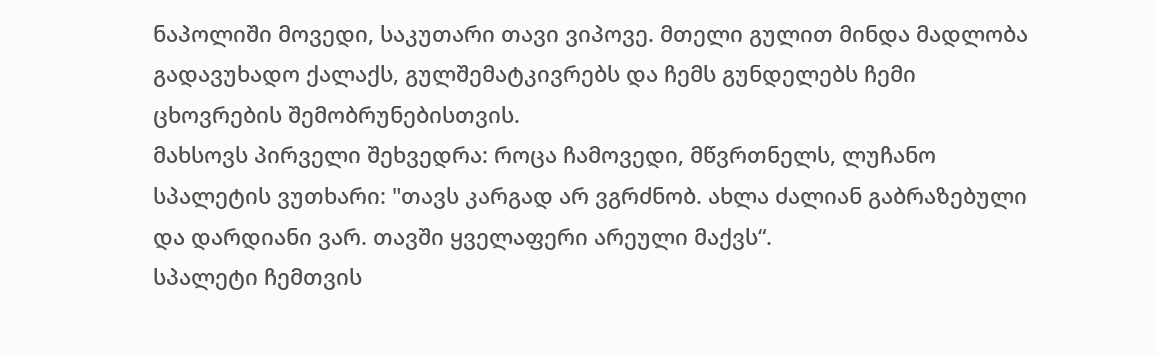ნაპოლიში მოვედი, საკუთარი თავი ვიპოვე. მთელი გულით მინდა მადლობა გადავუხადო ქალაქს, გულშემატკივრებს და ჩემს გუნდელებს ჩემი ცხოვრების შემობრუნებისთვის.
მახსოვს პირველი შეხვედრა: როცა ჩამოვედი, მწვრთნელს, ლუჩანო სპალეტის ვუთხარი: "თავს კარგად არ ვგრძნობ. ახლა ძალიან გაბრაზებული და დარდიანი ვარ. თავში ყველაფერი არეული მაქვს“.
სპალეტი ჩემთვის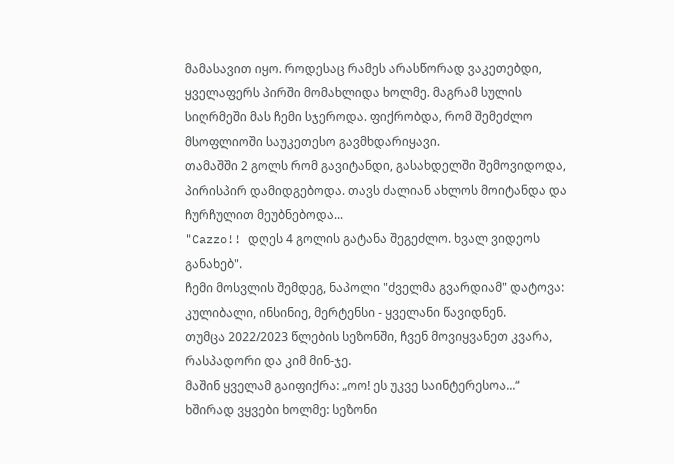მამასავით იყო. როდესაც რამეს არასწორად ვაკეთებდი, ყველაფერს პირში მომახლიდა ხოლმე. მაგრამ სულის სიღრმეში მას ჩემი სჯეროდა. ფიქრობდა, რომ შემეძლო მსოფლიოში საუკეთესო გავმხდარიყავი.
თამაშში 2 გოლს რომ გავიტანდი, გასახდელში შემოვიდოდა, პირისპირ დამიდგებოდა. თავს ძალიან ახლოს მოიტანდა და ჩურჩულით მეუბნებოდა...
"Cazzo!! დღეს 4 გოლის გატანა შეგეძლო. ხვალ ვიდეოს განახებ".
ჩემი მოსვლის შემდეგ, ნაპოლი "ძველმა გვარდიამ" დატოვა: კულიბალი, ინსინიე, მერტენსი - ყველანი წავიდნენ.
თუმცა 2022/2023 წლების სეზონში, ჩვენ მოვიყვანეთ კვარა, რასპადორი და კიმ მინ-ჯე.
მაშინ ყველამ გაიფიქრა: „ოო! ეს უკვე საინტერესოა...“
ხშირად ვყვები ხოლმე: სეზონი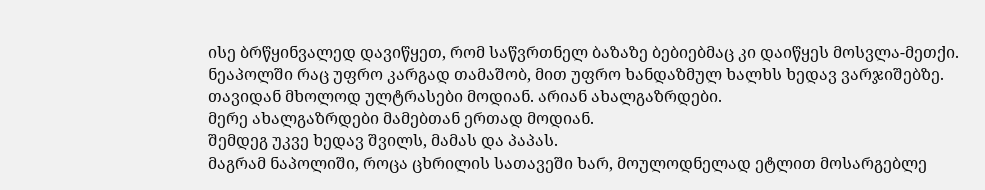ისე ბრწყინვალედ დავიწყეთ, რომ საწვრთნელ ბაზაზე ბებიებმაც კი დაიწყეს მოსვლა-მეთქი.
ნეაპოლში რაც უფრო კარგად თამაშობ, მით უფრო ხანდაზმულ ხალხს ხედავ ვარჯიშებზე.
თავიდან მხოლოდ ულტრასები მოდიან. არიან ახალგაზრდები.
მერე ახალგაზრდები მამებთან ერთად მოდიან.
შემდეგ უკვე ხედავ შვილს, მამას და პაპას.
მაგრამ ნაპოლიში, როცა ცხრილის სათავეში ხარ, მოულოდნელად ეტლით მოსარგებლე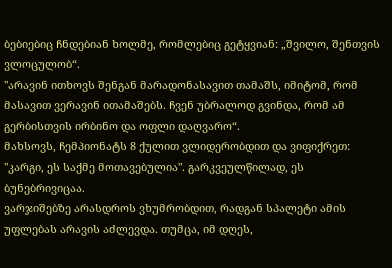ბებიებიც ჩნდებიან ხოლმე, რომლებიც გეტყვიან: „შვილო, შენთვის ვლოცულობ“.
"არავინ ითხოვს შენგან მარადონასავით თამაშს, იმიტომ, რომ მასავით ვერავინ ითამაშებს. ჩვენ უბრალოდ გვინდა, რომ ამ გერბისთვის ირბინო და ოფლი დაღვარო“.
მახსოვს, ჩემპიონატს 8 ქულით ვლიდერობდით და ვიფიქრეთ: "კარგი, ეს საქმე მოთავებულია". გარკვეულწილად, ეს ბუნებრივიცაა.
ვარჯიშებზე არასდროს ვხუმრობდით, რადგან სპალეტი ამის უფლებას არავის აძლევდა. თუმცა, იმ დღეს,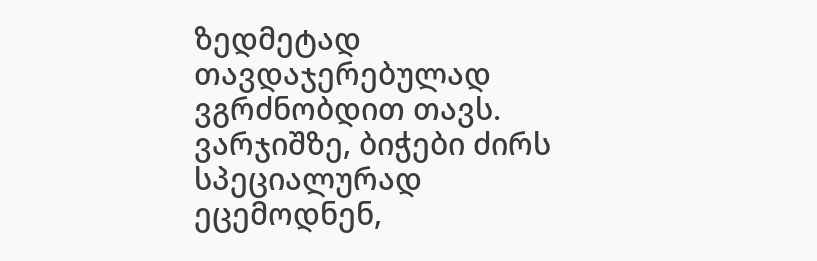ზედმეტად თავდაჯერებულად ვგრძნობდით თავს. ვარჯიშზე, ბიჭები ძირს სპეციალურად ეცემოდნენ,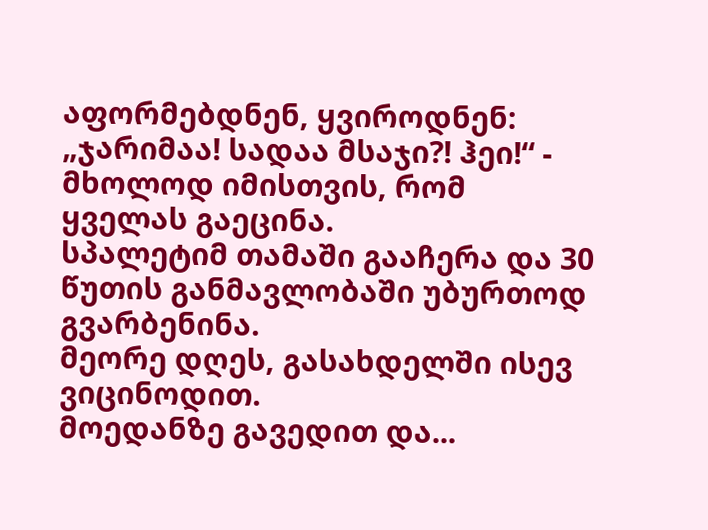აფორმებდნენ, ყვიროდნენ: „ჯარიმაა! სადაა მსაჯი?! ჰეი!“ - მხოლოდ იმისთვის, რომ ყველას გაეცინა.
სპალეტიმ თამაში გააჩერა და 30 წუთის განმავლობაში უბურთოდ გვარბენინა.
მეორე დღეს, გასახდელში ისევ ვიცინოდით.
მოედანზე გავედით და...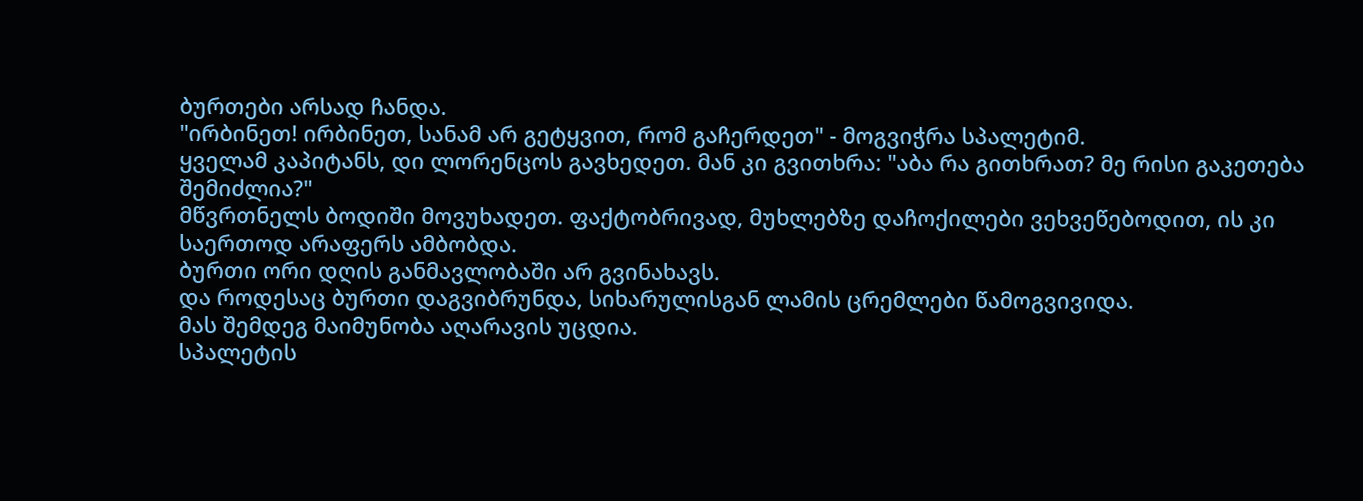ბურთები არსად ჩანდა.
"ირბინეთ! ირბინეთ, სანამ არ გეტყვით, რომ გაჩერდეთ" - მოგვიჭრა სპალეტიმ.
ყველამ კაპიტანს, დი ლორენცოს გავხედეთ. მან კი გვითხრა: "აბა რა გითხრათ? მე რისი გაკეთება შემიძლია?"
მწვრთნელს ბოდიში მოვუხადეთ. ფაქტობრივად, მუხლებზე დაჩოქილები ვეხვეწებოდით, ის კი საერთოდ არაფერს ამბობდა.
ბურთი ორი დღის განმავლობაში არ გვინახავს.
და როდესაც ბურთი დაგვიბრუნდა, სიხარულისგან ლამის ცრემლები წამოგვივიდა.
მას შემდეგ მაიმუნობა აღარავის უცდია.
სპალეტის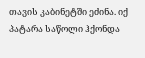თავის კაბინეტში ეძინა. იქ პატარა საწოლი ჰქონდა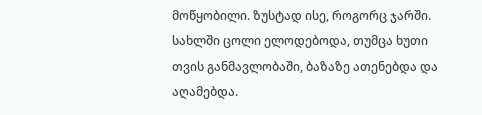მოწყობილი. ზუსტად ისე, როგორც ჯარში.
სახლში ცოლი ელოდებოდა, თუმცა ხუთი თვის განმავლობაში, ბაზაზე ათენებდა და აღამებდა.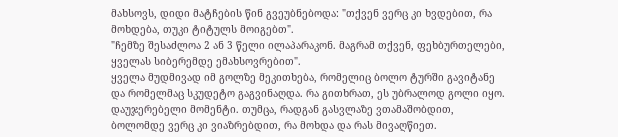მახსოვს, დიდი მატჩების წინ გვეუბნებოდა: "თქვენ ვერც კი ხვდებით, რა მოხდება, თუკი ტიტულს მოიგებთ".
"ჩემზე შესაძლოა 2 ან 3 წელი ილაპარაკონ. მაგრამ თქვენ, ფეხბურთელები, ყველას სიბერემდე ემახსოვრებით".
ყველა მუდმივად იმ გოლზე მეკითხება, რომელიც ბოლო ტურში გავიტანე და რომელმაც სკუდეტო გაგვინაღდა. რა გითხრათ, ეს უბრალოდ გოლი იყო. დაუჯერებელი მომენტი. თუმცა, რადგან გასვლაზე ვთამაშობდით, ბოლომდე ვერც კი ვიაზრებდით, რა მოხდა და რას მივაღწიეთ.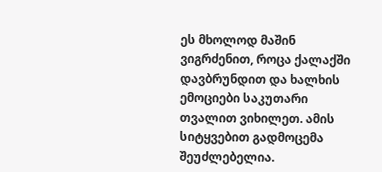ეს მხოლოდ მაშინ ვიგრძენით, როცა ქალაქში დავბრუნდით და ხალხის ემოციები საკუთარი თვალით ვიხილეთ. ამის სიტყვებით გადმოცემა შეუძლებელია.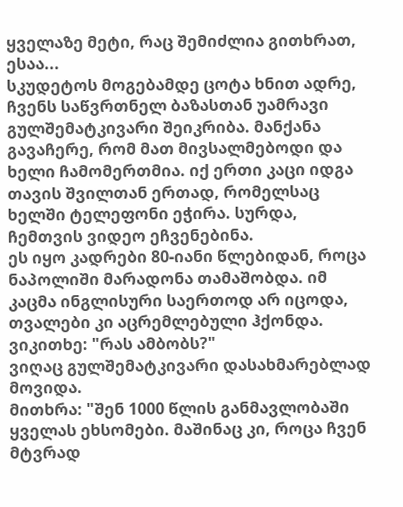ყველაზე მეტი, რაც შემიძლია გითხრათ, ესაა...
სკუდეტოს მოგებამდე ცოტა ხნით ადრე, ჩვენს საწვრთნელ ბაზასთან უამრავი გულშემატკივარი შეიკრიბა. მანქანა გავაჩერე, რომ მათ მივსალმებოდი და ხელი ჩამომერთმია. იქ ერთი კაცი იდგა თავის შვილთან ერთად, რომელსაც ხელში ტელეფონი ეჭირა. სურდა, ჩემთვის ვიდეო ეჩვენებინა.
ეს იყო კადრები 80-იანი წლებიდან, როცა ნაპოლიში მარადონა თამაშობდა. იმ კაცმა ინგლისური საერთოდ არ იცოდა, თვალები კი აცრემლებული ჰქონდა.
ვიკითხე: "რას ამბობს?"
ვიღაც გულშემატკივარი დასახმარებლად მოვიდა.
მითხრა: "შენ 1000 წლის განმავლობაში ყველას ეხსომები. მაშინაც კი, როცა ჩვენ მტვრად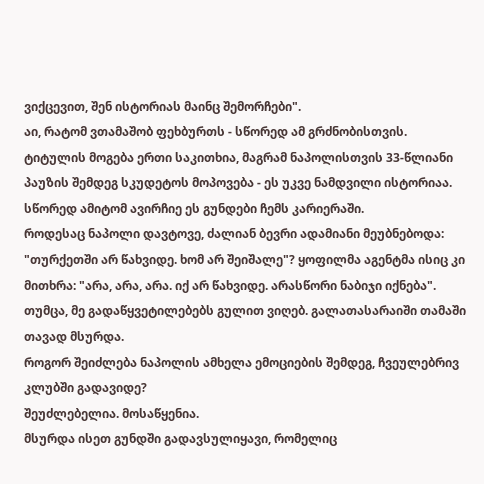ვიქცევით, შენ ისტორიას მაინც შემორჩები".
აი, რატომ ვთამაშობ ფეხბურთს - სწორედ ამ გრძნობისთვის.
ტიტულის მოგება ერთი საკითხია, მაგრამ ნაპოლისთვის 33-წლიანი პაუზის შემდეგ სკუდეტოს მოპოვება - ეს უკვე ნამდვილი ისტორიაა.
სწორედ ამიტომ ავირჩიე ეს გუნდები ჩემს კარიერაში.
როდესაც ნაპოლი დავტოვე, ძალიან ბევრი ადამიანი მეუბნებოდა: "თურქეთში არ წახვიდე. ხომ არ შეიშალე"? ყოფილმა აგენტმა ისიც კი მითხრა: "არა, არა, არა. იქ არ წახვიდე. არასწორი ნაბიჯი იქნება".
თუმცა, მე გადაწყვეტილებებს გულით ვიღებ. გალათასარაიში თამაში თავად მსურდა.
როგორ შეიძლება ნაპოლის ამხელა ემოციების შემდეგ, ჩვეულებრივ კლუბში გადავიდე?
შეუძლებელია. მოსაწყენია.
მსურდა ისეთ გუნდში გადავსულიყავი, რომელიც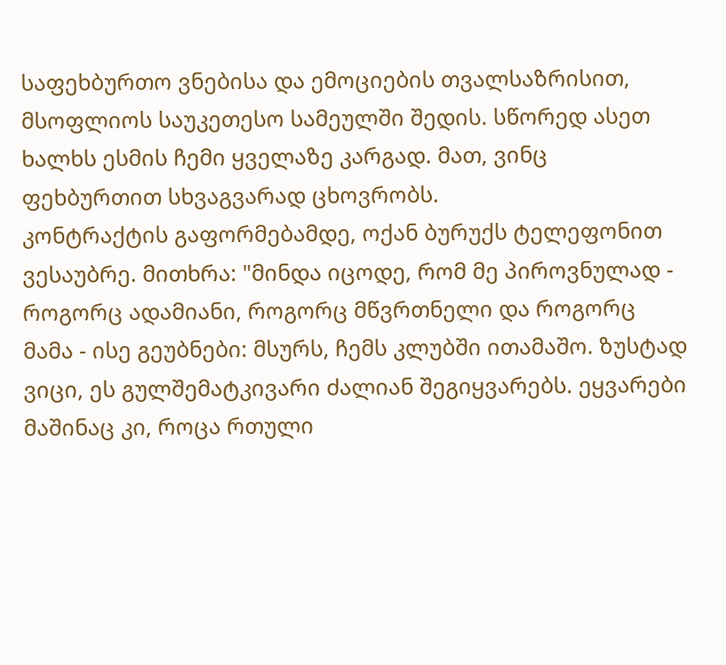საფეხბურთო ვნებისა და ემოციების თვალსაზრისით, მსოფლიოს საუკეთესო სამეულში შედის. სწორედ ასეთ ხალხს ესმის ჩემი ყველაზე კარგად. მათ, ვინც ფეხბურთით სხვაგვარად ცხოვრობს.
კონტრაქტის გაფორმებამდე, ოქან ბურუქს ტელეფონით ვესაუბრე. მითხრა: "მინდა იცოდე, რომ მე პიროვნულად - როგორც ადამიანი, როგორც მწვრთნელი და როგორც მამა - ისე გეუბნები: მსურს, ჩემს კლუბში ითამაშო. ზუსტად ვიცი, ეს გულშემატკივარი ძალიან შეგიყვარებს. ეყვარები მაშინაც კი, როცა რთული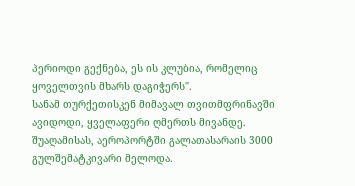პერიოდი გექნება, ეს ის კლუბია, რომელიც ყოველთვის მხარს დაგიჭერს".
სანამ თურქეთისკენ მიმავალ თვითმფრინავში ავიდოდი, ყველაფერი ღმერთს მივანდე.
შუაღამისას, აეროპორტში გალათასარაის 3000 გულშემატკივარი მელოდა.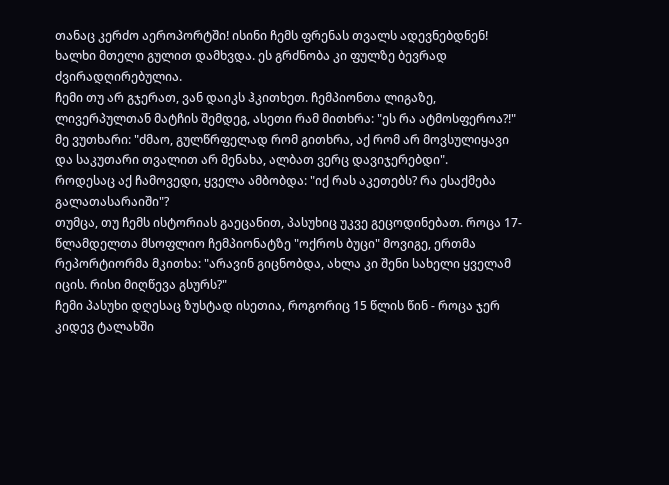თანაც კერძო აეროპორტში! ისინი ჩემს ფრენას თვალს ადევნებდნენ! ხალხი მთელი გულით დამხვდა. ეს გრძნობა კი ფულზე ბევრად ძვირადღირებულია.
ჩემი თუ არ გჯერათ, ვან დაიკს ჰკითხეთ. ჩემპიონთა ლიგაზე, ლივერპულთან მატჩის შემდეგ, ასეთი რამ მითხრა: "ეს რა ატმოსფეროა?!"
მე ვუთხარი: "ძმაო, გულწრფელად რომ გითხრა, აქ რომ არ მოვსულიყავი და საკუთარი თვალით არ მენახა, ალბათ ვერც დავიჯერებდი".
როდესაც აქ ჩამოვედი, ყველა ამბობდა: "იქ რას აკეთებს? რა ესაქმება გალათასარაიში"?
თუმცა, თუ ჩემს ისტორიას გაეცანით, პასუხიც უკვე გეცოდინებათ. როცა 17-წლამდელთა მსოფლიო ჩემპიონატზე "ოქროს ბუცი" მოვიგე, ერთმა რეპორტიორმა მკითხა: "არავინ გიცნობდა, ახლა კი შენი სახელი ყველამ იცის. რისი მიღწევა გსურს?"
ჩემი პასუხი დღესაც ზუსტად ისეთია, როგორიც 15 წლის წინ - როცა ჯერ კიდევ ტალახში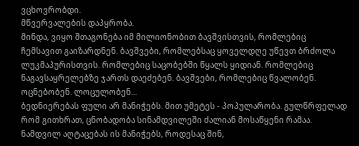ვცხოვრობდი.
მწვერვალების დაპყრობა.
მინდა, ვიყო შთაგონება იმ მილიონობით ბავშვისთვის, რომლებიც ჩემსავით გაიზარდნენ. ბავშვები, რომლებსაც ყოველდღე უწევთ ბრძოლა ლუკმაპურისთვის. რომლებიც საცობებში წყალს ყიდიან. რომლებიც ნაგავსაყრელებზე ჯართს დაეძებენ. ბავშვები, რომლებიც წვალობენ. ოცნებობენ. ლოცულობენ...
ბედნიერებას ფული არ მანიჭებს. მით უმეტეს - პოპულარობა. გულწრფელად რომ გითხრათ, ცნობადობა სინამდვილეში ძალიან მოსაწყენი რამაა.
ნამდვილ აღტაცებას ის მანიჭებს, როდესაც შინ,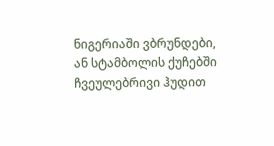ნიგერიაში ვბრუნდები, ან სტამბოლის ქუჩებში ჩვეულებრივი ჰუდით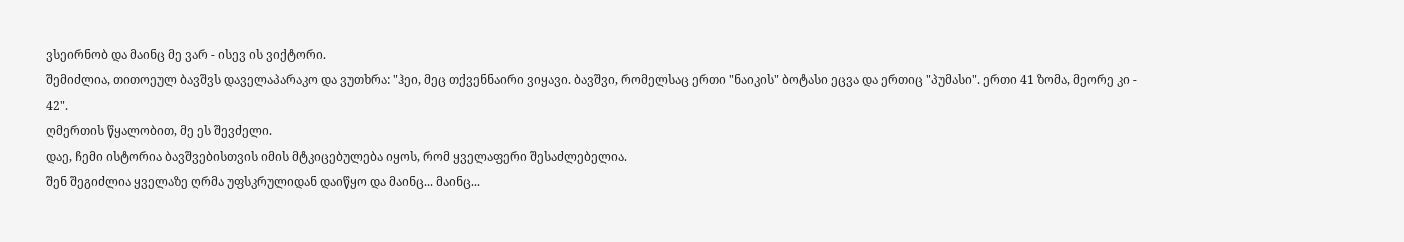ვსეირნობ და მაინც მე ვარ - ისევ ის ვიქტორი.
შემიძლია, თითოეულ ბავშვს დაველაპარაკო და ვუთხრა: "ჰეი, მეც თქვენნაირი ვიყავი. ბავშვი, რომელსაც ერთი "ნაიკის" ბოტასი ეცვა და ერთიც "პუმასი". ერთი 41 ზომა, მეორე კი - 42".
ღმერთის წყალობით, მე ეს შევძელი.
დაე, ჩემი ისტორია ბავშვებისთვის იმის მტკიცებულება იყოს, რომ ყველაფერი შესაძლებელია.
შენ შეგიძლია ყველაზე ღრმა უფსკრულიდან დაიწყო და მაინც... მაინც...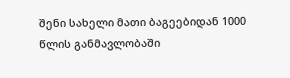შენი სახელი მათი ბაგეებიდან 1000 წლის განმავლობაში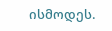ისმოდეს.